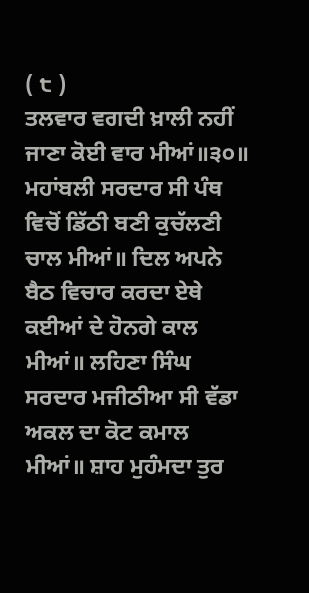( ੮ )
ਤਲਵਾਰ ਵਗਦੀ ਖ਼ਾਲੀ ਨਹੀਂ ਜਾਣਾ ਕੋਈ ਵਾਰ ਮੀਆਂ॥੩੦॥ ਮਹਾਂਬਲੀ ਸਰਦਾਰ ਸੀ ਪੰਥ ਵਿਚੋਂ ਡਿੱਠੀ ਬਣੀ ਕੁਚੱਲਣੀ ਚਾਲ ਮੀਆਂ॥ ਦਿਲ ਅਪਨੇ ਬੈਠ ਵਿਚਾਰ ਕਰਦਾ ਏਥੇ ਕਈਆਂ ਦੇ ਹੋਨਗੇ ਕਾਲ ਮੀਆਂ॥ ਲਹਿਣਾ ਸਿੰਘ ਸਰਦਾਰ ਮਜੀਠੀਆ ਸੀ ਵੱਡਾ ਅਕਲ ਦਾ ਕੋਟ ਕਮਾਲ ਮੀਆਂ॥ ਸ਼ਾਹ ਮੁਹੰਮਦਾ ਤੁਰ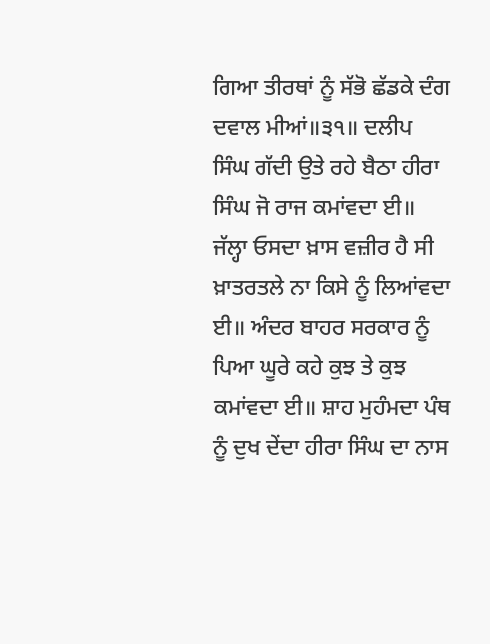ਗਿਆ ਤੀਰਥਾਂ ਨੂੰ ਸੱਭੋ ਛੱਡਕੇ ਦੰਗ ਦਵਾਲ ਮੀਆਂ॥੩੧॥ ਦਲੀਪ ਸਿੰਘ ਗੱਦੀ ਉਤੇ ਰਹੇ ਬੈਠਾ ਹੀਰਾ ਸਿੰਘ ਜੋ ਰਾਜ ਕਮਾਂਵਦਾ ਈ॥ ਜੱਲ੍ਹਾ ਓਸਦਾ ਖ਼ਾਸ ਵਜ਼ੀਰ ਹੈ ਸੀ ਖ਼ਾਤਰਤਲੇ ਨਾ ਕਿਸੇ ਨੂੰ ਲਿਆਂਵਦਾ ਈ॥ ਅੰਦਰ ਬਾਹਰ ਸਰਕਾਰ ਨੂੰ ਪਿਆ ਘੂਰੇ ਕਹੇ ਕੁਝ ਤੇ ਕੁਝ ਕਮਾਂਵਦਾ ਈ॥ ਸ਼ਾਹ ਮੁਹੰਮਦਾ ਪੰਥ ਨੂੰ ਦੁਖ ਦੇਂਦਾ ਹੀਰਾ ਸਿੰਘ ਦਾ ਨਾਸ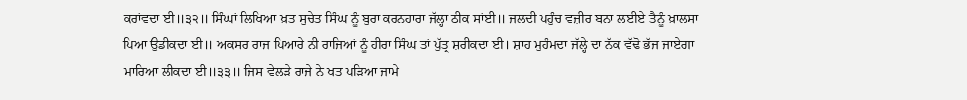ਕਰਾਂਵਦਾ ਈ॥੩੨॥ ਸਿੰਘਾਂ ਲਿਖਿਆ ਖ਼ਤ ਸੁਚੇਤ ਸਿੰਘ ਨੂੰ ਬੁਰਾ ਕਰਨਹਾਰਾ ਜੱਲ੍ਹਾ ਠੀਕ ਸਾਂਈ॥ ਜਲਦੀ ਪਹੁੰਚ ਵਜ਼ੀਰ ਬਨਾ ਲਈਏ ਤੈਨੂੰ ਖ਼ਾਲਸਾ ਪਿਆ ਉਡੀਕਦਾ ਈ॥ ਅਕਸਰ ਰਾਜ ਪਿਆਰੇ ਨੀ ਰਾਜਿਆਂ ਨੂੰ ਹੀਰਾ ਸਿੰਘ ਤਾਂ ਪੁੱਤ੍ਰ ਸ਼ਰੀਕਦਾ ਈ। ਸ਼ਾਹ ਮੁਹੰਮਦਾ ਜੱਲ੍ਹੇ ਦਾ ਨੱਕ ਵੱਢੋ ਭੱਜ ਜਾਏਗਾ ਮਾਰਿਆ ਲੀਕਦਾ ਈ॥੩੩॥ ਜਿਸ ਵੇਲੜੇ ਰਾਜੇ ਨੇ ਖਤ ਪੜਿਆ ਜਾਮੇ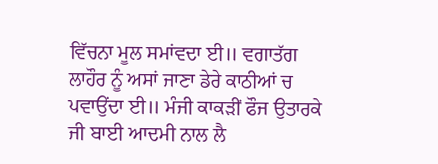ਵਿੱਚਨਾ ਮੂਲ ਸਮਾਂਵਦਾ ਈ॥ ਵਗਾਤੱਗ ਲਾਹੌਰ ਨੂੰ ਅਸਾਂ ਜਾਣਾ ਡੇਰੇ ਕਾਠੀਆਂ ਚ ਪਵਾਉਂਦਾ ਈ॥ ਮੰਜੀ ਕਾਕੜੀਂ ਫੌਜ ਉਤਾਰਕੇ ਜੀ ਬਾਈ ਆਦਮੀ ਨਾਲ ਲੈ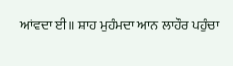ਆਂਵਦਾ ਈ॥ ਸ਼ਾਹ ਮੁਹੰਮਦਾ ਆਨ ਲਾਹੌਰ ਪਹੁੰਚਾ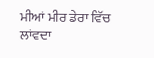ਮੀਆਂ ਮੀਰ ਡੇਰਾ ਵਿੱਚ ਲਾਂਵਦਾ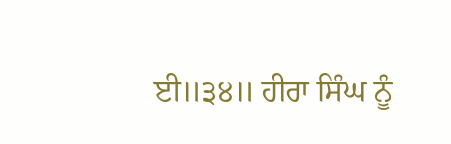ਈ॥੩੪॥ ਹੀਰਾ ਸਿੰਘ ਨੂੰ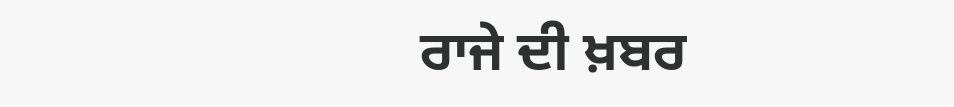ਰਾਜੇ ਦੀ ਖ਼ਬਰ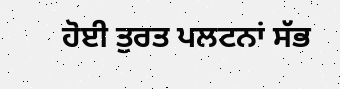ਹੋਈ ਤੁਰਤ ਪਲਟਨਾਂ ਸੱਭ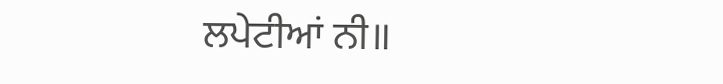ਲਪੇਟੀਆਂ ਨੀ॥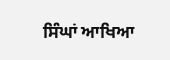ਸਿੰਘਾਂ ਆਖਿਆ